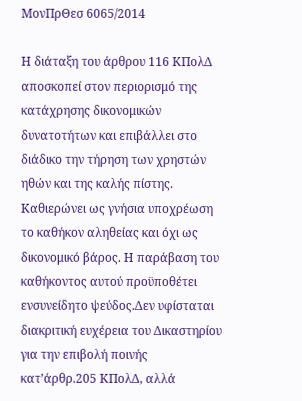ΜονΠρΘεσ 6065/2014

Η διάταξη του άρθρου 116 ΚΠολΔ αποσκοπεί στον περιορισμό της κατάχρησης δικονομικών δυνατοτήτων και επιβάλλει στο διάδικο την τήρηση των χρηστών ηθών και της καλής πίστης. Καθιερώνει ως γνήσια υποχρέωση το καθήκον αληθείας και όχι ως δικονομικό βάρος. Η παράβαση του καθήκοντος αυτού προϋποθέτει ενσυνείδητο ψεύδος.Δεν υφίσταται διακριτική ευχέρεια του Δικαστηρίου για την επιβολή ποινής κατ’άρθρ.205 ΚΠολΔ, αλλά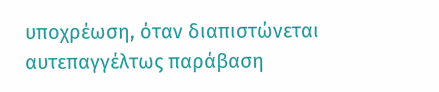υποχρέωση, όταν διαπιστώνεται αυτεπαγγέλτως παράβαση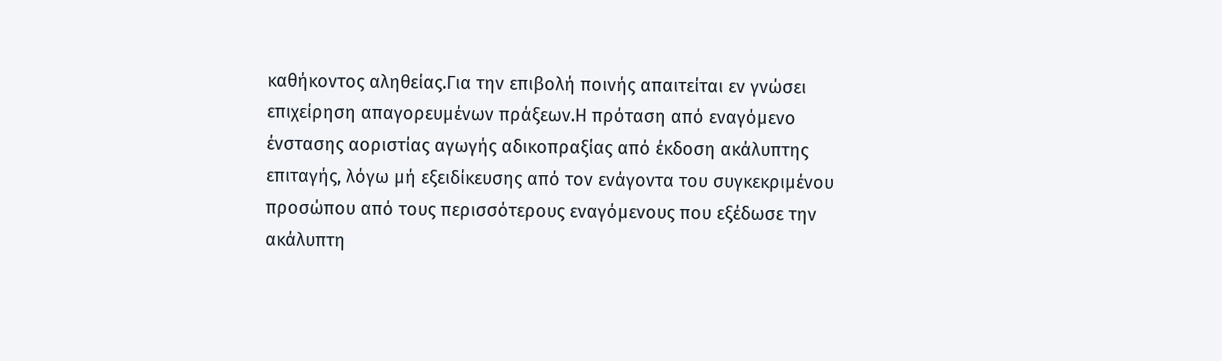καθήκοντος αληθείας.Για την επιβολή ποινής απαιτείται εν γνώσει επιχείρηση απαγορευμένων πράξεων.Η πρόταση από εναγόμενο ένστασης αοριστίας αγωγής αδικοπραξίας από έκδοση ακάλυπτης επιταγής, λόγω μή εξειδίκευσης από τον ενάγοντα του συγκεκριμένου προσώπου από τους περισσότερους εναγόμενους που εξέδωσε την ακάλυπτη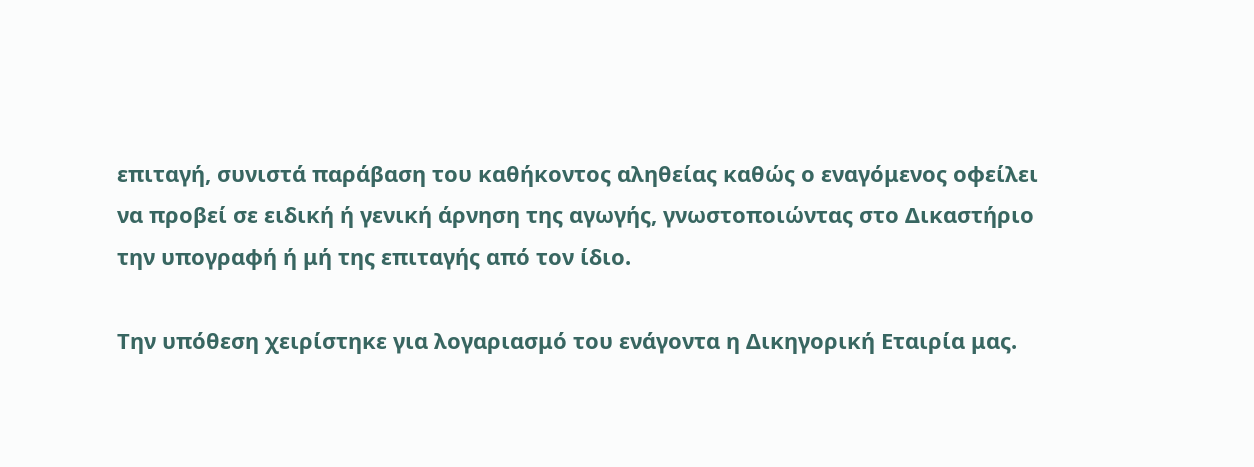επιταγή, συνιστά παράβαση του καθήκοντος αληθείας καθώς ο εναγόμενος οφείλει να προβεί σε ειδική ή γενική άρνηση της αγωγής, γνωστοποιώντας στο Δικαστήριο την υπογραφή ή μή της επιταγής από τον ίδιο.

Την υπόθεση χειρίστηκε για λογαριασμό του ενάγοντα η Δικηγορική Εταιρία μας.